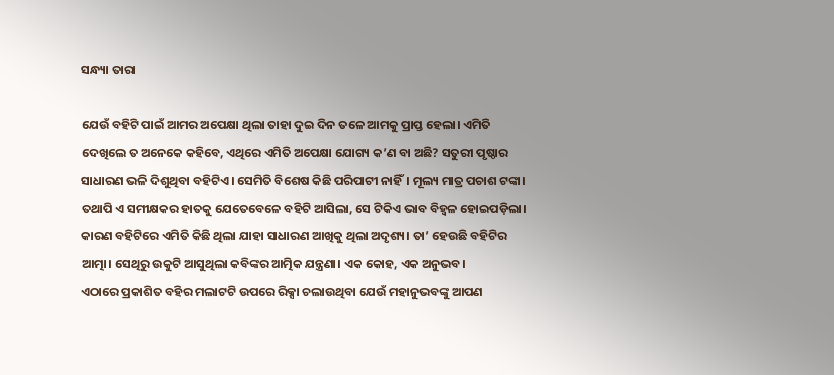ସନ୍ଧ୍ୟା ତାରା

ଯେଉଁ ବହିଟି ପାଇଁ ଆମର ଅପେକ୍ଷା ଥିଲା ତାହା ଦୁଇ ଦିନ ତଳେ ଆମକୁ ପ୍ରାପ୍ତ ହେଲା। ଏମିତି ଦେଖିଲେ ତ ଅନେକେ କହିବେ, ଏଥିରେ ଏମିତି ଅପେକ୍ଷା ଯୋଗ୍ୟ କ’ଣ ବା ଅଛି? ସତୁରୀ ପୃଷ୍ଠାର ସାଧାରଣ ଭଳି ଦିଶୁଥିବା ବହିଟିଏ। ସେମିତି ବିଶେଷ କିଛି ପରିପାଟୀ ନାହିଁ। ମୂଲ୍ୟ ମାତ୍ର ପଚାଶ ଟଙ୍କା। ତଥାପି ଏ ସମୀକ୍ଷକର ହାତକୁ ଯେତେବେଳେ ବହିଟି ଆସିଲା, ସେ ଟିକିଏ ଭାବ ବିହ୍ବଳ ହୋଇପଡ଼ିଲା। କାରଣ ବହିଟିରେ ଏମିତି କିଛି ଥିଲା ଯାହା ସାଧାରଣ ଆଖିକୁ ଥିଲା ଅଦୃଶ୍ୟ। ତା’ ହେଉଛି ବହିଟିର ଆତ୍ମା। ସେଥିରୁ ଉକୁଟି ଆସୁଥିଲା କବିଙ୍କର ଆତ୍ମିକ ଯନ୍ତ୍ରଣା। ଏକ କୋହ, ଏକ ଅନୁଭବ।
ଏଠାରେ ପ୍ରକାଶିତ ବହିର ମଲାଟଟି ଉପରେ ରିକ୍ସା ଚଲାଉଥିବା ଯେଉଁ ମହାନୁଭବଙ୍କୁ ଆପଣ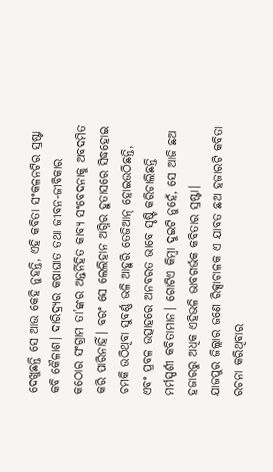ଦେଖୁଛନ୍ତି ସେ ଆଉ କେହି ନୁହନ୍ତି, ଏହି କବିତା ସଂକଳନଟିର ସ୍ରଷ୍ଟା କବି କୈଳାଶ। ଦାରିଦ୍ର୍ୟର କଷାଘାତ ତଥା ଜୀବନ-ଜୀବିକାର କଠୋର ସଂଗ୍ରାମ ତା’ଙ୍କର ଅନ୍ତର୍ନିହିତ କାବ୍ୟ ସଂବେଦନାକୁ ଅବଦମିତ କରି ପାରିନାହିଁ। ବରଂ ସେ ଲେଲିହାନ ଅଗ୍ନିର ହୁତାସରେ ସିଦ୍ଧହୋଇ ଚମକି ଉଠିଥିବା ସୁବର୍ଣ୍ଣ ଭଳି ଆହୁରି ତେଜିଆନ୍ ହୋଇଉଠିଛନ୍ତି, ଏବଂ ପ୍ରବଳ ଉତ୍ସାହରେ ଅନବରତ ଭାବେ ସୃଷ୍ଟି କରିଚାଲିଛନ୍ତି ମର୍ମସ୍ପର୍ଶୀ କବିତାମାନ। ଗୋଟିଏ କିମ୍ବା ଦୁଇଟି ନୁହେଁ, ସେ ଆଜି ଛଅ ହଜାରରୁ ଅଧିକ ଏହିଭଳି ଭାବଗର୍ଭକ କବିତାର ସ୍ରଷ୍ଟା।
ଯାଜପୁର ଜିଲ୍ଲାର ଜଣେ ରିକ୍ସାଚାଳକ ଏ ଯାବତ ଛଅ ହଜାରଟି କବିତା ରଚନା କରିଥିବାର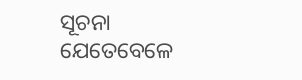ସୂଚନା ଯେତେବେଳେ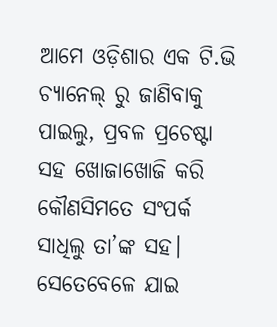ଆମେ ଓଡ଼ିଶାର ଏକ ଟି.ଭି ଚ୍ୟାନେଲ୍ ରୁ ଜାଣିବାକୁ ପାଇଲୁ, ପ୍ରବଳ ପ୍ରଚେଷ୍ଟା ସହ ଖୋଜାଖୋଜି କରି କୌଣସିମତେ ସଂପର୍କ ସାଧିଲୁ ତା’ଙ୍କ ସହ। ସେତେବେଳେ ଯାଇ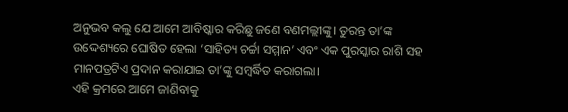ଅନୁଭବ କଲୁ ଯେ ଆମେ ଆବିଷ୍କାର କରିଛୁ ଜଣେ ବଣମଲ୍ଲୀଙ୍କୁ। ତୁରନ୍ତ ତା’ଙ୍କ ଉଦ୍ଦେଶ୍ୟରେ ଘୋଷିତ ହେଲା ‘ସାହିତ୍ୟ ଚର୍ଚ୍ଚା ସମ୍ମାନ’ ଏବଂ ଏକ ପୁରସ୍କାର ରାଶି ସହ ମାନପତ୍ରଟିଏ ପ୍ରଦାନ କରାଯାଇ ତା’ଙ୍କୁ ସମ୍ବର୍ଦ୍ଧିତ କରାଗଲା।
ଏହି କ୍ରମରେ ଆମେ ଜାଣିବାକୁ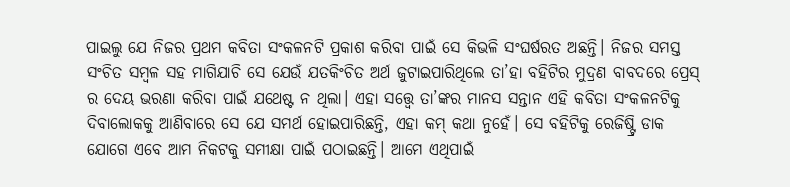ପାଇଲୁ ଯେ ନିଜର ପ୍ରଥମ କବିତା ସଂକଳନଟି ପ୍ରକାଶ କରିବା ପାଇଁ ସେ କିଭଳି ସଂଘର୍ଷରତ ଅଛନ୍ତି। ନିଜର ସମସ୍ତ ସଂଚିତ ସମ୍ବଳ ସହ ମାଗିଯାଚି ସେ ଯେଉଁ ଯତକିଂଚିତ ଅର୍ଥ ଜୁଟାଇପାରିଥିଲେ ତା’ହା ବହିଟିର ମୁଦ୍ରଣ ବାବଦରେ ପ୍ରେସ୍ ର ଦେୟ ଭରଣା କରିବା ପାଇଁ ଯଥେଷ୍ଟ ନ ଥିଲା। ଏହା ସତ୍ତ୍ବେ ତା’ଙ୍କର ମାନସ ସନ୍ତାନ ଏହି କବିତା ସଂକଳନଟିକୁ ଦିବାଲୋକକୁ ଆଣିବାରେ ସେ ଯେ ସମର୍ଥ ହୋଇପାରିଛନ୍ତି, ଏହା କମ୍ କଥା ନୁହେଁ। ସେ ବହିଟିକୁ ରେଜିଷ୍ଟ୍ରି ଡାକ ଯୋଗେ ଏବେ ଆମ ନିକଟକୁ ସମୀକ୍ଷା ପାଇଁ ପଠାଇଛନ୍ତି। ଆମେ ଏଥିପାଇଁ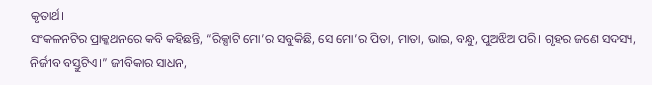କୃତାର୍ଥ।
ସଂକଳନଟିର ପ୍ରାକ୍କଥନରେ କବି କହିଛନ୍ତି, “ରିକ୍ସାଟି ମୋ’ର ସବୁକିଛି, ସେ ମୋ’ର ପିତା, ମାତା, ଭାଇ, ବନ୍ଧୁ, ପୁଅଝିଅ ପରି। ଗୃହର ଜଣେ ସଦସ୍ୟ, ନିର୍ଜୀବ ବସ୍ତୁଟିଏ।” ଜୀବିକାର ସାଧନ,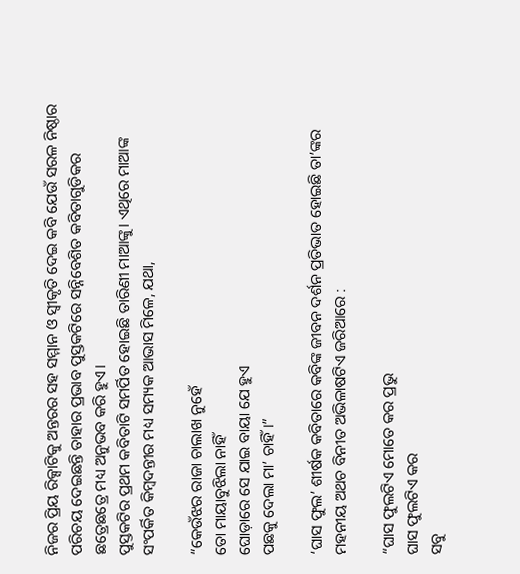ନିଜର ପ୍ରିୟ ରିକ୍ସାଟିକୁ ଅନ୍ତରର ସହ ସମ୍ମାନ ଓ ସ୍ବୀକୃତି ଦେଇ କବି ଯେଉଁ ସରଳ ନିଷ୍ଠାର ପରିଚୟ ଦେଇଛନ୍ତି ତାହାର ପ୍ରଭାବ ପୁସ୍ତକଟିରେ ସନ୍ନିବେଶିତ କବିତାଗୁଡିକର ଛତ୍ରେଛତ୍ରେ ମଧ୍ୟ ଅନୁଭବ କରି ହୁଏ।
ପୁସ୍ତକଟିର ପ୍ରଥମ କବିତାଟି ସମର୍ପିତ ହୋଇଛି ତାରିଣୀ ମାଆଙ୍କୁ। ଏଥିରେ ମାଆଙ୍କ ସଂପର୍କିତ କିମ୍ବଦନ୍ତୀର ମଧ୍ୟ ସମ୍ୟକ ଆଭାସ ମିଳେ, ଯଥା,

“କେଉଁଝର ରାଜା ଚାଲାଖ ନୁହେଁ
ତୋ ମାୟାବୁଝିଲା ନାହିଁ
ଘୋଡ଼ାରେ ସେ ଯାଇ ବାୟା ଯେ ହୁଏ
ପଛକୁ ଦେଲା ମା’ ଚାହିଁ।”

‘ଘାସ ଫୁଲ’ ଶୀର୍ଷକ କବିତାରେ କବିଙ୍କ ଜୀବନ ଦର୍ଶନ ପ୍ରତିଭାତ ହୋଇଛି ତା’ଙ୍କର ମହନୀୟ ଅଥଚ ବିନୀତ ଅଭିଳାଷଟିଏ ଜରିଆରେ :

“ଘାସ ଫୁଲଟିଏ ମୋତେ କର ପ୍ରଭୁ
ଘାସ ଫୁଲଟିଏ କର
ସବୁ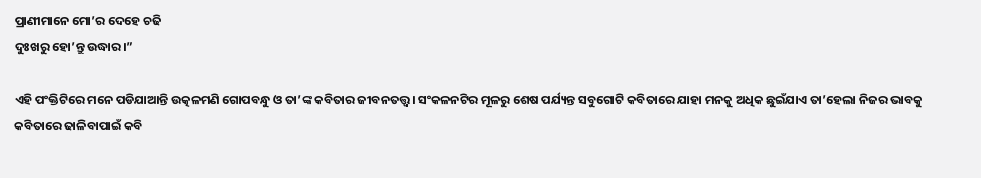ପ୍ରାଣୀମାନେ ମୋ’ର ଦେହେ ଚଢି
ଦୁଃଖରୁ ହୋ’ନ୍ତୁ ଉଦ୍ଧାର।”

ଏହି ପଂକ୍ତିଟିରେ ମନେ ପଡିଯାଆନ୍ତି ଉତ୍କଳମଣି ଗୋପବନ୍ଧୁ ଓ ତା’ଙ୍କ କବିତାର ଜୀବନତତ୍ତ୍ବ। ସଂକଳନଟିର ମୂଳରୁ ଶେଷ ପର୍ଯ୍ୟନ୍ତ ସବୁଗୋଟି କବିତାରେ ଯାହା ମନକୁ ଅଧିକ ଛୁଇଁଯାଏ ତା’ହେଲା ନିଜର ଭାବକୁ କବିତାରେ ଢାଳିବାପାଇଁ କବି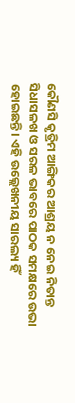କୌଣସି କୃତ୍ରିମ ଆଙ୍ଗିକର ଆଶ୍ରୟ ନ ନେଇ ନିତାନ୍ତ ସିଧାସଳଖ ଓ ସରଳ ଭାବରେ ପାଠକ ସମକ୍ଷରେ ଉଭା ହୋଇଛନ୍ତି। ଏହି ଉଲ୍ଲେଖନୀୟ ସାରଲ୍ୟ ହିଁ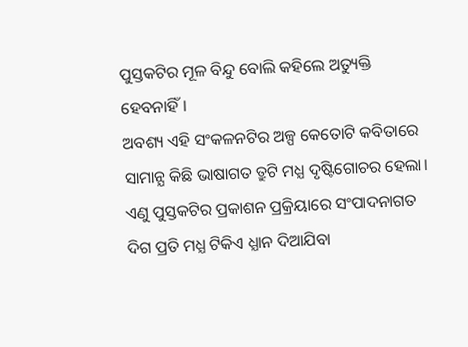ପୁସ୍ତକଟିର ମୂଳ ବିନ୍ଦୁ ବୋଲି କହିଲେ ଅତ୍ୟୁକ୍ତି ହେବନାହିଁ।
ଅବଶ୍ୟ ଏହି ସଂକଳନଟିର ଅଳ୍ପ କେତୋଟି କବିତାରେ ସାମାନ୍ଯ କିଛି ଭାଷାଗତ ତ୍ରୁଟି ମଧ୍ଯ ଦୃଷ୍ଟିଗୋଚର ହେଲା। ଏଣୁ ପୁସ୍ତକଟିର ପ୍ରକାଶନ ପ୍ରକ୍ରିୟାରେ ସଂପାଦନାଗତ ଦିଗ ପ୍ରତି ମଧ୍ଯ ଟିକିଏ ଧ୍ଯାନ ଦିଆଯିବା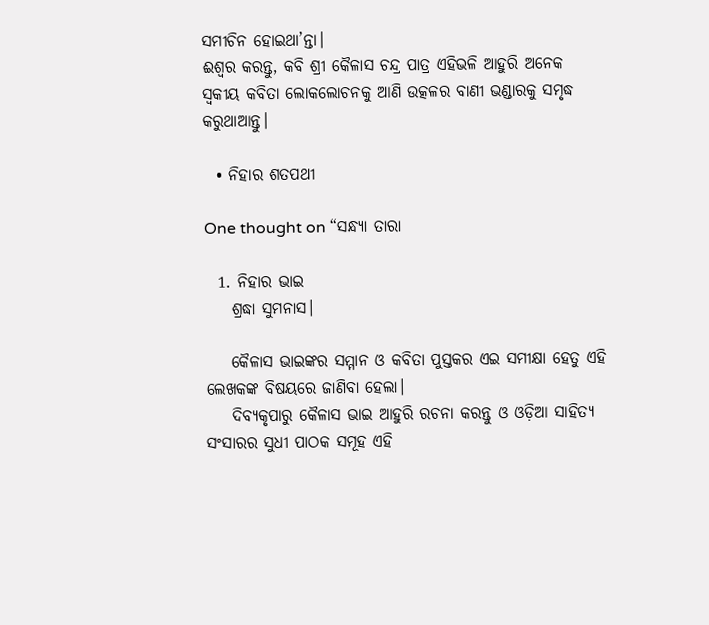ସମୀଚିନ ହୋଇଥା’ନ୍ତା।
ଈଶ୍ବର କରନ୍ତୁ, କବି ଶ୍ରୀ କୈଳାସ ଚନ୍ଦ୍ର ପାତ୍ର ଏହିଭଳି ଆହୁରି ଅନେକ ସ୍ବକୀୟ କବିତା ଲୋକଲୋଚନକୁ ଆଣି ଉତ୍କଳର ବାଣୀ ଭଣ୍ଡାରକୁ ସମୃଦ୍ଧ କରୁଥାଆନ୍ତୁ।

  • ନିହାର ଶତପଥୀ

One thought on “ସନ୍ଧ୍ୟା ତାରା

  1. ନିହାର ଭାଇ
    ଶ୍ରଦ୍ଧା ସୁମନାସ।

    କୈଳାସ ଭାଇଙ୍କର ସମ୍ମାନ ଓ କବିତା ପୁସ୍ତକର ଏଇ ସମୀକ୍ଷା ହେତୁ ଏହି ଲେଖକଙ୍କ ବିଷୟରେ ଜାଣିବା ହେଲା।
    ଦିବ୍ୟକୃପାରୁ କୈଳାସ ଭାଇ ଆହୁରି ରଚନା କରନ୍ତୁ ଓ ଓଡ଼ିଆ ସାହିତ୍ୟ ସଂସାରର ସୁଧୀ ପାଠକ ସମୂହ ଏହି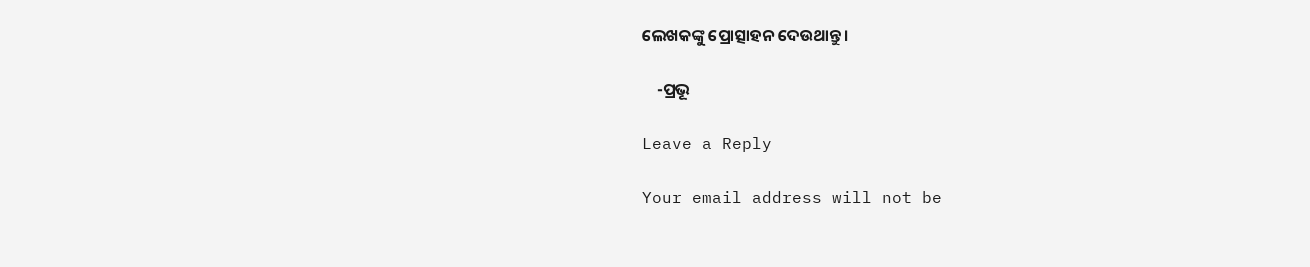ଲେଖକଙ୍କୁ ପ୍ରୋତ୍ସାହନ ଦେଉଥାନ୍ତୁ।

    -ପ୍ରଭୂ

Leave a Reply

Your email address will not be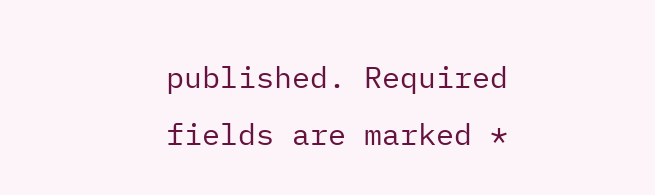published. Required fields are marked *